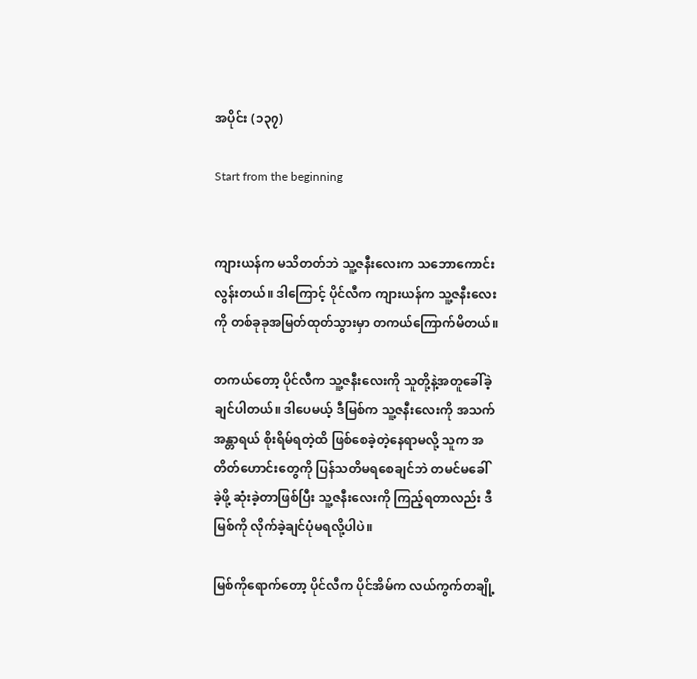အပိုင်း (၁၃၇)

Start from the beginning


ကျားယန်က မသိတတ်ဘဲ သူ့ဇနီးလေးက သဘောကောင်းလွန်းတယ်။ ဒါကြောင့် ပိုင်လီက ကျားယန်က သူ့ဇနီးလေးကို တစ်ခုခုအမြတ်ထုတ်သွားမှာ တကယ်ကြောက်မိတယ်။

တကယ်တော့ ပိုင်လီက သူ့ဇနီးလေးကို သူတို့နဲ့အတူခေါ်ခဲ့ချင်ပါတယ်။ ဒါပေမယ့် ဒီမြစ်က သူ့ဇနီးလေးကို အသက်အန္တာရယ် စိုးရိမ်ရတဲ့ထိ ဖြစ်စေခဲ့တဲ့နေရာမလို့ သူက အတိတ်ဟောင်းတွေကို ပြန်သတိမရစေချင်ဘဲ တမင်မခေါ်ခဲ့ဖို့ ဆုံးခဲ့တာဖြစ်ပြီး သူ့ဇနီးလေးကို ကြည့်ရတာလည်း ဒီမြစ်ကို လိုက်ခဲ့ချင်ပုံမရလို့ပါပဲ။

မြစ်ကိုရောက်တော့ ပိုင်လီက ပိုင်အိမ်က လယ်ကွက်တချို့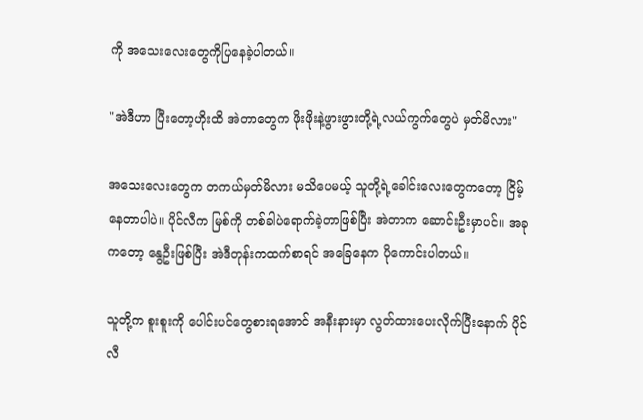ကို အသေးလေးတွေကိုပြနေခဲ့ပါတယ်။

"အဲဒီဟာ ပြီးတော့ဟိုးထိ အဲတာတွေက ဖိုးဖိုးနဲ့ဖွားဖွားတို့ရဲ့လယ်ကွက်တွေပဲ မှတ်မိလား"

အသေးလေးတွေက တကယ်မှတ်မိလား မသိပေမယ့် သူတို့ရဲ့ခေါင်းလေးတွေကတော့ ငြိမ့်နေတာပါပဲ။ ပိုင်လီက မြစ်ကို တစ်ခါပဲရောက်ခဲ့တာဖြစ်ပြီး အဲတာက ဆောင်းဦးမှာပင်။ အခုကတော့ နွေဦးဖြစ်ပြီး အဲဒီတုန်းကထက်စာရင် အခြေနေက ပိုကောင်းပါတယ်။

သူတို့က စူးစူးကို ပေါင်းပင်တွေစားရအောင် အနီးနားမှာ လွတ်ထားပေးလိုက်ပြီးနောက် ပိုင်လီ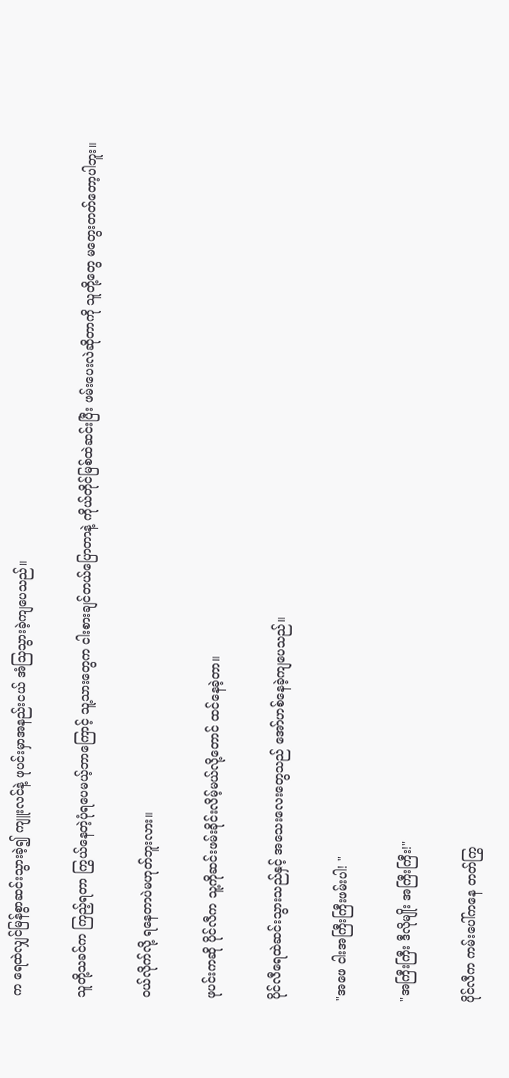က ရေထဲလျှင်မြန်စွာဆင်းသွားခဲ့၍ ကျူးလင်နဲ့ ဖုပင်းမှာအနည်းငယ် အံသြသွားခဲ့ကျပေသည်။

သူတို့သခင်က ကြည့်ရတာ ကြွယ်နေတဲ့ပုံရပေမယ့်ဘာကြောင့် သူ့သားတွေက ငါးစားချင်တယ်ပြောတာနဲ့ ကိုယ်တိုင်မြစ်ထဲဆင်းပြီး ဖမ်းပေးလဲဆိုတာကို သူတို့တွေ မတွေးတတ်တော့ပါဘူး။

ဝယ်လိုက်လို့ ရနေတာပဲမဟုတ်ဘူးလား။

ဖုပင်းကဆို ပိုင်လီက သူ့ကိုဆင်းဖမ်းခိုင်းလိမ့်မယ်လို့တောင် ထင်နေခဲ့တာ။

ပိုင်လီရေထဲဆင်းသွားသည်နှင့် အသေးလေးတွေသည် အော်ဟစ်နေခဲ့ကျပေသည်။

"အဖေ ငါးအကြီးကြီးဖမ်းပါ! "

"အကြီးကြီး ဒီလိုမျိုး အကြီးကြီး!"

ပိုင်လီက ကမ်းပေါ်ကနေ တတ်ကြွ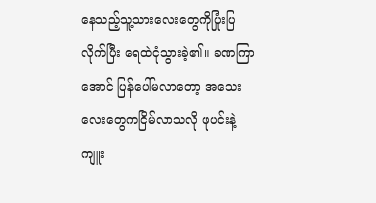နေသည့်သူ့သားလေးတွေကိုပြုံးပြလိုက်ပြီး ရေထဲငုံသွားခဲ့၏။ ခဏကြာအောင် ပြန်ပေါ်မလာတော့ အသေးလေးတွေကငြိမ်လာသလို ဖုပင်းနဲ့ကျူး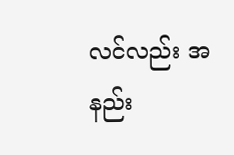လင်လည်း အနည်း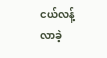ငယ်လန့်လာခဲ့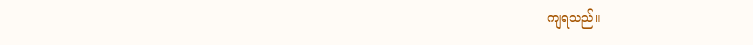ကျရသည်။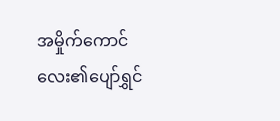အမှိုက်ကောင်လေး၏ပျော်ရွှင်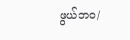ဖွယ်ဘဝ/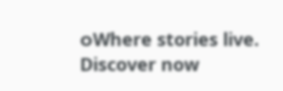ဝWhere stories live. Discover now